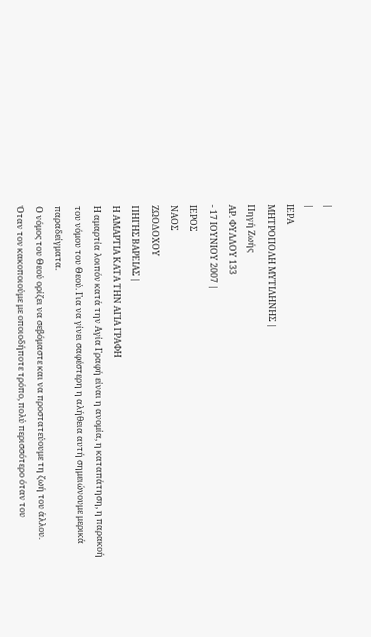|
|
ΙΕΡΑ
ΜΗΤΡΟΠΟΛΗ ΜΥΤΙΛΗΝΗΣ |
Πηγή Ζωής
ΑΡ. ΦΥΛΛΟΥ 133
- 17 ΙΟΥΝΙΟΥ 2007 |
ΙΕΡΟΣ
ΝΑΟΣ
ΖΩΟΔΟΧΟΥ
ΠΗΓΗΣ ΒΑΡΕΙΑΣ |
Η ΑΜΑΡΤΙΑ ΚΑΤΑ ΤΗΝ ΑΓΙΑ ΓΡΑΦΗ
Η αμαρτία λοιπόν κατά την Αγία Γραφή είναι η ανομία, η καταπάτηση, η παρακοή
του νόμου του Θεού. Για να γίνει σαφέστερη η αλήθεια αυτή σημειώνουμε μερικά
παραδείγματα.
Ο νόμος του Θεού ορίζει να σεβόμαστε και να προστατεύουμε τη ζωή του άλλου.
Όταν τον κακοποιούμε με οποιοδήποτε τρόπο, πολύ περισσότερο όταν του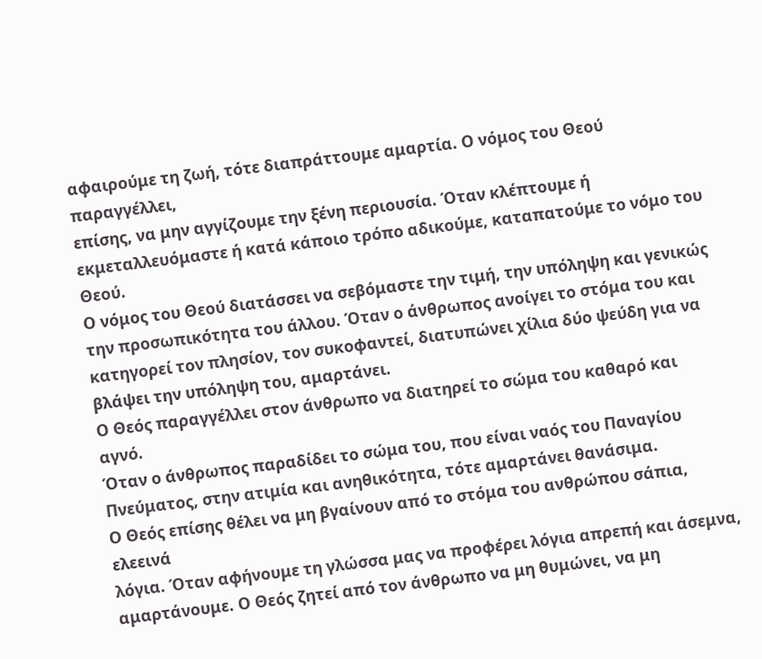αφαιρούμε τη ζωή, τότε διαπράττουμε αμαρτία. Ο νόμος του Θεού παραγγέλλει,
επίσης, να μην αγγίζουμε την ξένη περιουσία. Όταν κλέπτουμε ή
εκμεταλλευόμαστε ή κατά κάποιο τρόπο αδικούμε, καταπατούμε το νόμο του Θεού.
Ο νόμος του Θεού διατάσσει να σεβόμαστε την τιμή, την υπόληψη και γενικώς
την προσωπικότητα του άλλου. Όταν ο άνθρωπος ανοίγει το στόμα του και
κατηγορεί τον πλησίον, τον συκοφαντεί, διατυπώνει χίλια δύο ψεύδη για να
βλάψει την υπόληψη του, αμαρτάνει.
Ο Θεός παραγγέλλει στον άνθρωπο να διατηρεί το σώμα του καθαρό και αγνό.
Όταν ο άνθρωπος παραδίδει το σώμα του, που είναι ναός του Παναγίου
Πνεύματος, στην ατιμία και ανηθικότητα, τότε αμαρτάνει θανάσιμα.
Ο Θεός επίσης θέλει να μη βγαίνουν από το στόμα του ανθρώπου σάπια, ελεεινά
λόγια. Όταν αφήνουμε τη γλώσσα μας να προφέρει λόγια απρεπή και άσεμνα,
αμαρτάνουμε. Ο Θεός ζητεί από τον άνθρωπο να μη θυμώνει, να μη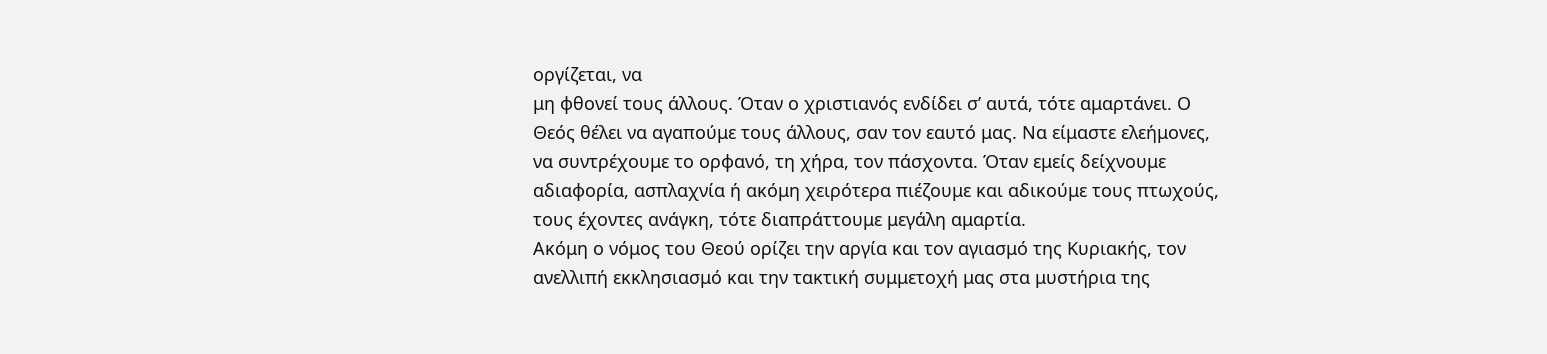οργίζεται, να
μη φθονεί τους άλλους. Όταν ο χριστιανός ενδίδει σ’ αυτά, τότε αμαρτάνει. Ο
Θεός θέλει να αγαπούμε τους άλλους, σαν τον εαυτό μας. Να είμαστε ελεήμονες,
να συντρέχουμε το ορφανό, τη χήρα, τον πάσχοντα. Όταν εμείς δείχνουμε
αδιαφορία, ασπλαχνία ή ακόμη χειρότερα πιέζουμε και αδικούμε τους πτωχούς,
τους έχοντες ανάγκη, τότε διαπράττουμε μεγάλη αμαρτία.
Ακόμη ο νόμος του Θεού ορίζει την αργία και τον αγιασμό της Κυριακής, τον
ανελλιπή εκκλησιασμό και την τακτική συμμετοχή μας στα μυστήρια της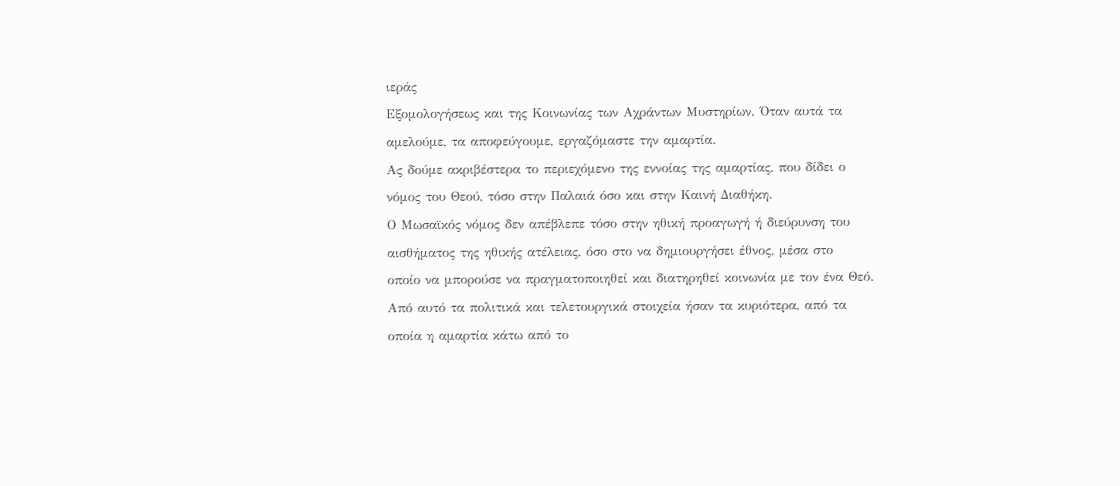ιεράς
Εξομολογήσεως και της Κοινωνίας των Αχράντων Μυστηρίων. Όταν αυτά τα
αμελούμε, τα αποφεύγουμε, εργαζόμαστε την αμαρτία.
Ας δούμε ακριβέστερα το περιεχόμενο της εννοίας της αμαρτίας, που δίδει ο
νόμος του Θεού, τόσο στην Παλαιά όσο και στην Καινή Διαθήκη.
Ο Μωσαϊκός νόμος δεν απέβλεπε τόσο στην ηθική προαγωγή ή διεύρυνση του
αισθήματος της ηθικής ατέλειας, όσο στο να δημιουργήσει έθνος, μέσα στο
οποίο να μπορούσε να πραγματοποιηθεί και διατηρηθεί κοινωνία με τον ένα Θεό.
Από αυτό τα πολιτικά και τελετουργικά στοιχεία ήσαν τα κυριότερα, από τα
οποία η αμαρτία κάτω από το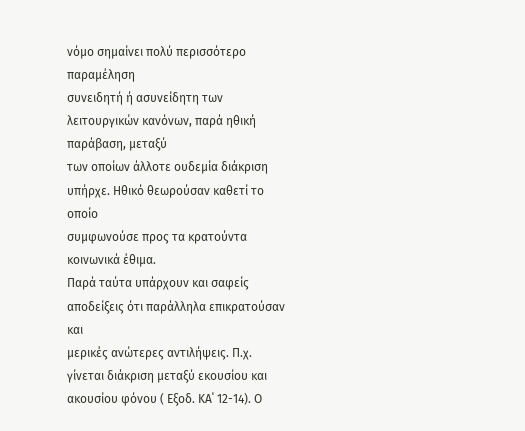νόμο σημαίνει πολύ περισσότερο παραμέληση
συνειδητή ή ασυνείδητη των λειτουργικών κανόνων, παρά ηθική παράβαση, μεταξύ
των οποίων άλλοτε ουδεμία διάκριση υπήρχε. Ηθικό θεωρούσαν καθετί το οποίο
συμφωνούσε προς τα κρατούντα κοινωνικά έθιμα.
Παρά ταύτα υπάρχουν και σαφείς αποδείξεις ότι παράλληλα επικρατούσαν και
μερικές ανώτερες αντιλήψεις. Π.χ. γίνεται διάκριση μεταξύ εκουσίου και
ακουσίου φόνου ( Εξοδ. ΚΑ΄ 12-14). Ο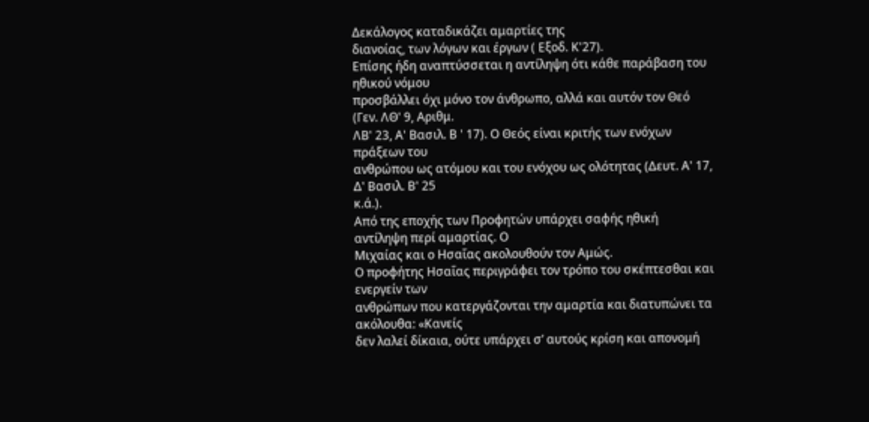Δεκάλογος καταδικάζει αμαρτίες της
διανοίας, των λόγων και έργων ( Εξοδ. Κ'27).
Επίσης ήδη αναπτύσσεται η αντίληψη ότι κάθε παράβαση του ηθικού νόμου
προσβάλλει όχι μόνο τον άνθρωπο, αλλά και αυτόν τον Θεό (Γεν. ΛΘ' 9, Αριθμ.
ΛΒ' 23, Α' Βασιλ. Β ' 17). Ο Θεός είναι κριτής των ενόχων πράξεων του
ανθρώπου ως ατόμου και του ενόχου ως ολότητας (Δευτ. Α' 17, Δ' Βασιλ. Β' 25
κ.ά.).
Από της εποχής των Προφητών υπάρχει σαφής ηθική αντίληψη περί αμαρτίας. Ο
Μιχαίας και ο Ησαΐας ακολουθούν τον Αμώς.
Ο προφήτης Ησαΐας περιγράφει τον τρόπο του σκέπτεσθαι και ενεργείν των
ανθρώπων που κατεργάζονται την αμαρτία και διατυπώνει τα ακόλουθα: «Κανείς
δεν λαλεί δίκαια, ούτε υπάρχει σ’ αυτούς κρίση και απονομή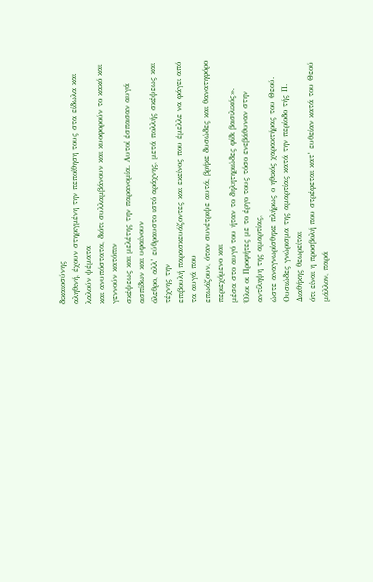δικαιοσύνης
αληθινή, έχουν στηριγμένη την πεποίθηση τους στα είδωλα και λαλούν ψέματα
και ανυπόστατα, διότι συλλαμβάνουν και κυοφορούν το κακό και γεννούν κατόπιν
σκέψεως και μελέτης την παρανομία. Αυτοί έσπασαν αυγά ασπίδων και υφαίνουν
όλεθρο, αλλ’ εύθραυστο ιστό αράχνης, μετά πολλής σκέψεως και τέχνης την
επιβουλή παρασκευάζοντες και εκείνος που έμελλε να φάγει από τα αυγά που
επωάζουν, όταν συνέτριψε αυτά, βρήκε δυσώδες και θανατηφόρο περιεχόμενο και
μέσα στο αυγό του ήταν το δηλητηριώδες φίδι βασιλικός».
Όλοι οι Προφήτες με το έργο τους τόσο ενεβάθυναν στην αντίληψη της αμαρτίας,
ώστε αναγνωρίσθηκε πλήρως ο ηθικός χαρακτήρας του Θεού.
Ουσιώδες γνώρισμα της αμαρτίας κατά την περίοδο τής Π. Διαθήκης θεωρείται
ότι είναι η προσβολή που στρέφεται κατ’ ευθείαν κατά του Θεού μάλλον, παρά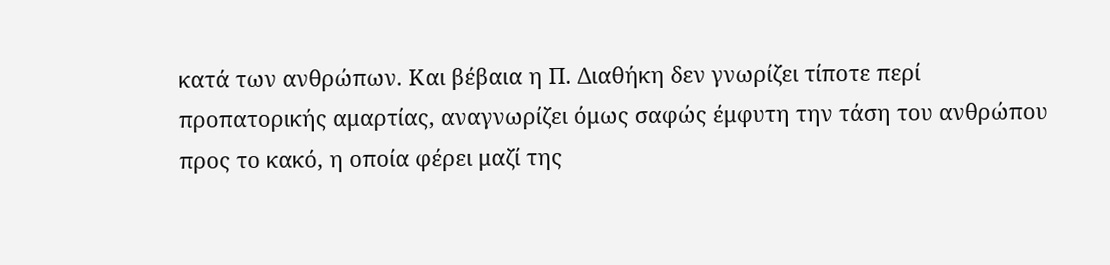κατά των ανθρώπων. Και βέβαια η Π. Διαθήκη δεν γνωρίζει τίποτε περί
προπατορικής αμαρτίας, αναγνωρίζει όμως σαφώς έμφυτη την τάση του ανθρώπου
προς το κακό, η οποία φέρει μαζί της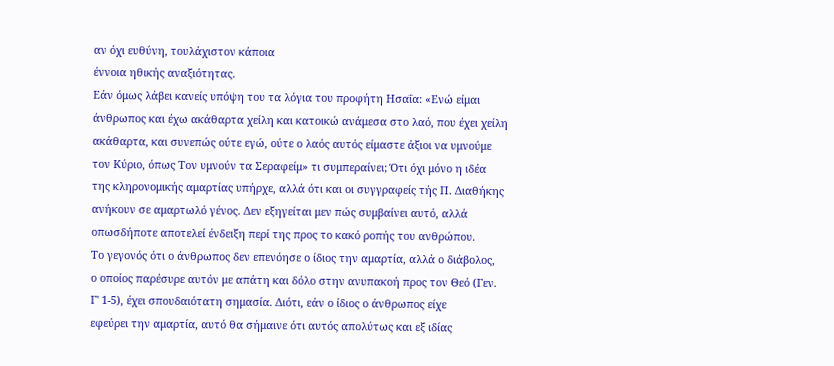αν όχι ευθύνη, τουλάχιστον κάποια
έννοια ηθικής αναξιότητας.
Εάν όμως λάβει κανείς υπόψη του τα λόγια του προφήτη Ησαΐα: «Ενώ είμαι
άνθρωπος και έχω ακάθαρτα χείλη και κατοικώ ανάμεσα στο λαό, που έχει χείλη
ακάθαρτα, και συνεπώς ούτε εγώ, ούτε ο λαός αυτός είμαστε άξιοι να υμνούμε
τον Κύριο, όπως Τον υμνούν τα Σεραφείμ» τι συμπεραίνει; Ότι όχι μόνο η ιδέα
της κληρονομικής αμαρτίας υπήρχε, αλλά ότι και οι συγγραφείς τής Π. Διαθήκης
ανήκουν σε αμαρτωλό γένος. Δεν εξηγείται μεν πώς συμβαίνει αυτό, αλλά
οπωσδήποτε αποτελεί ένδειξη περί της προς το κακό ροπής του ανθρώπου.
Το γεγονός ότι ο άνθρωπος δεν επενόησε ο ίδιος την αμαρτία, αλλά ο διάβολος,
ο οποίος παρέσυρε αυτόν με απάτη και δόλο στην ανυπακοή προς τον Θεό (Γεν.
Γ' 1-5), έχει σπουδαιότατη σημασία. Διότι, εάν ο ίδιος ο άνθρωπος είχε
εφεύρει την αμαρτία, αυτό θα σήμαινε ότι αυτός απολύτως και εξ ιδίας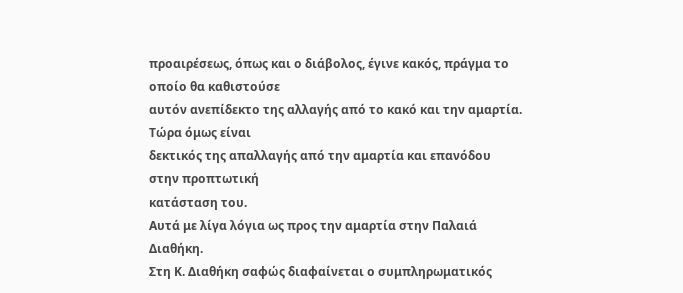προαιρέσεως, όπως και ο διάβολος, έγινε κακός, πράγμα το οποίο θα καθιστούσε
αυτόν ανεπίδεκτο της αλλαγής από το κακό και την αμαρτία. Τώρα όμως είναι
δεκτικός της απαλλαγής από την αμαρτία και επανόδου στην προπτωτική
κατάσταση του.
Αυτά με λίγα λόγια ως προς την αμαρτία στην Παλαιά Διαθήκη.
Στη Κ. Διαθήκη σαφώς διαφαίνεται ο συμπληρωματικός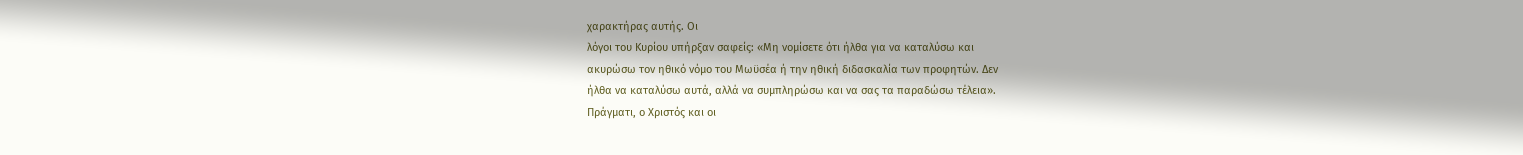χαρακτήρας αυτής. Οι
λόγοι του Κυρίου υπήρξαν σαφείς: «Μη νομίσετε ότι ήλθα για να καταλύσω και
ακυρώσω τον ηθικό νόμο του Μωϋσέα ή την ηθική διδασκαλία των προφητών. Δεν
ήλθα να καταλύσω αυτά, αλλά να συμπληρώσω και να σας τα παραδώσω τέλεια».
Πράγματι, ο Χριστός και οι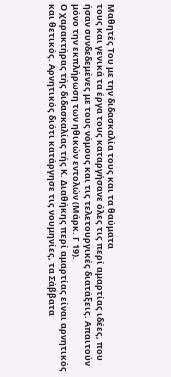Μαθητές Του με την διδασκαλία τους και τα θαύματα
τους και γενικά τα έργα τους καταργήσανε όλες τις περί αμαρτίας ιδέες, που
ήσαν συνδεδεμένες με τους νόμους και τις τελετουργικές διατάξεις. Απαιτούν
μόνο την εκπλήρωση των ηθικών εντολών (Μάρκ. Γ 19).
Ο χαρακτήρας τής διδασκαλίας τής Κ. Διαθήκης περί αμαρτίας είναι αρνητικός
και θετικός. Αρνητικός διότι κατάργησε τις νουμηνίες, τα Σάββατα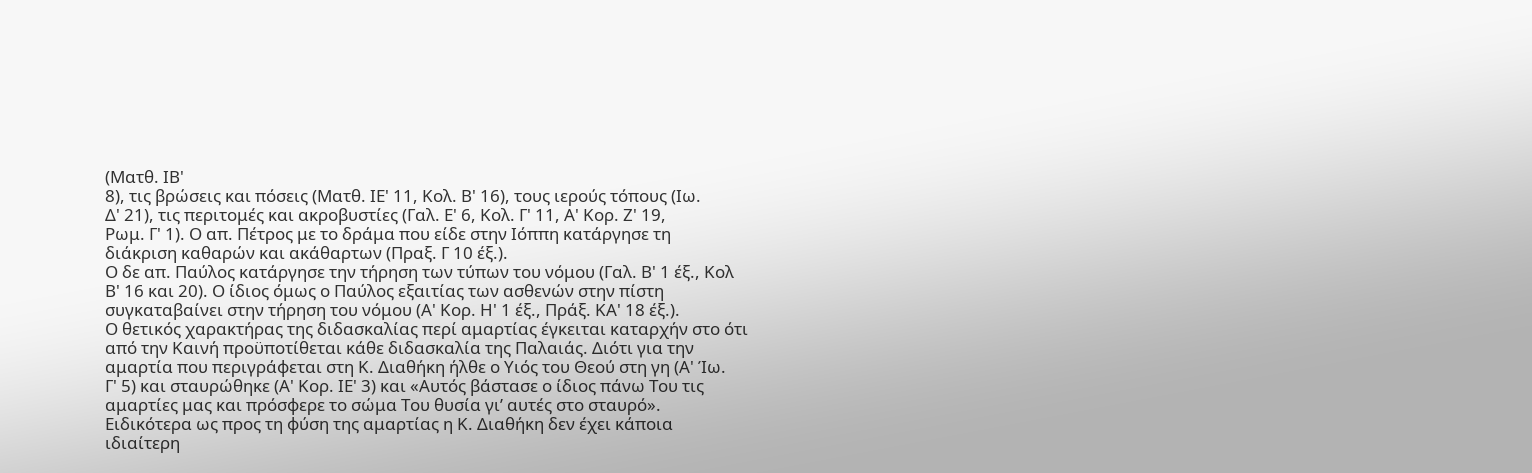(Ματθ. ΙΒ'
8), τις βρώσεις και πόσεις (Ματθ. ΙΕ' 11, Κολ. Β' 16), τους ιερούς τόπους (Ιω.
Δ' 21), τις περιτομές και ακροβυστίες (Γαλ. Ε' 6, Κολ. Γ' 11, Α' Κορ. Ζ' 19,
Ρωμ. Γ' 1). Ο απ. Πέτρος με το δράμα που είδε στην Ιόππη κατάργησε τη
διάκριση καθαρών και ακάθαρτων (Πραξ. Γ 10 έξ.).
Ο δε απ. Παύλος κατάργησε την τήρηση των τύπων του νόμου (Γαλ. Β' 1 έξ., Κολ
Β' 16 και 20). Ο ίδιος όμως ο Παύλος εξαιτίας των ασθενών στην πίστη
συγκαταβαίνει στην τήρηση του νόμου (Α' Κορ. Η' 1 έξ., Πράξ. ΚΑ' 18 έξ.).
Ο θετικός χαρακτήρας της διδασκαλίας περί αμαρτίας έγκειται καταρχήν στο ότι
από την Καινή προϋποτίθεται κάθε διδασκαλία της Παλαιάς. Διότι για την
αμαρτία που περιγράφεται στη Κ. Διαθήκη ήλθε ο Υιός του Θεού στη γη (Α' Ίω.
Γ' 5) και σταυρώθηκε (Α' Κορ. ΙΕ' 3) και «Αυτός βάστασε ο ίδιος πάνω Του τις
αμαρτίες μας και πρόσφερε το σώμα Του θυσία γι’ αυτές στο σταυρό».
Ειδικότερα ως προς τη φύση της αμαρτίας η Κ. Διαθήκη δεν έχει κάποια
ιδιαίτερη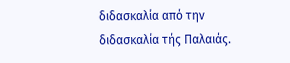διδασκαλία από την διδασκαλία τής Παλαιάς.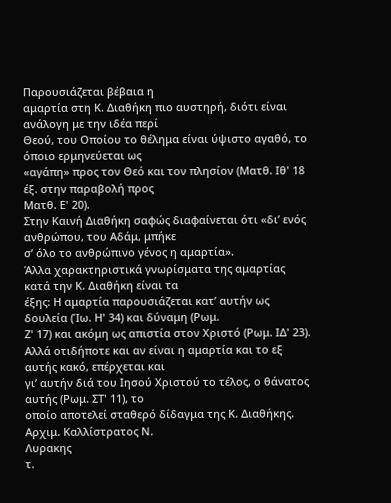Παρουσιάζεται βέβαια η
αμαρτία στη Κ. Διαθήκη πιο αυστηρή, διότι είναι ανάλογη με την ιδέα περί
Θεού, του Οποίου το θέλημα είναι ύψιστο αγαθό, το όποιο ερμηνεύεται ως
«αγάπη» προς τον Θεό και τον πλησίον (Ματθ. Ιθ' 18 έξ. στην παραβολή προς
Ματθ. Ε' 20).
Στην Καινή Διαθήκη σαφώς διαφαίνεται ότι «δι’ ενός ανθρώπου, του Αδάμ, μπήκε
σ’ όλο το ανθρώπινο γένος η αμαρτία».
Άλλα χαρακτηριστικά γνωρίσματα της αμαρτίας κατά την Κ. Διαθήκη είναι τα
έξης: Η αμαρτία παρουσιάζεται κατ’ αυτήν ως δουλεία (Ίω. Η' 34) και δύναμη (Ρωμ.
Ζ' 17) και ακόμη ως απιστία στον Χριστό (Ρωμ. ΙΔ' 23).
Αλλά οτιδήποτε και αν είναι η αμαρτία και το εξ αυτής κακό, επέρχεται και
γι’ αυτήν διά του Ιησού Χριστού το τέλος, ο θάνατος αυτής (Ρωμ. ΣΤ' 11), το
οποίο αποτελεί σταθερό δίδαγμα της Κ. Διαθήκης.
Αρχιμ. Καλλίστρατος Ν.
Λυρακης
τ.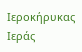Ιεροκήρυκας Ιεράς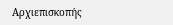Αρχιεπισκοπής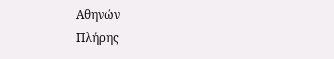Αθηνών
Πλήρης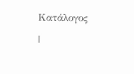Κατάλογος
|